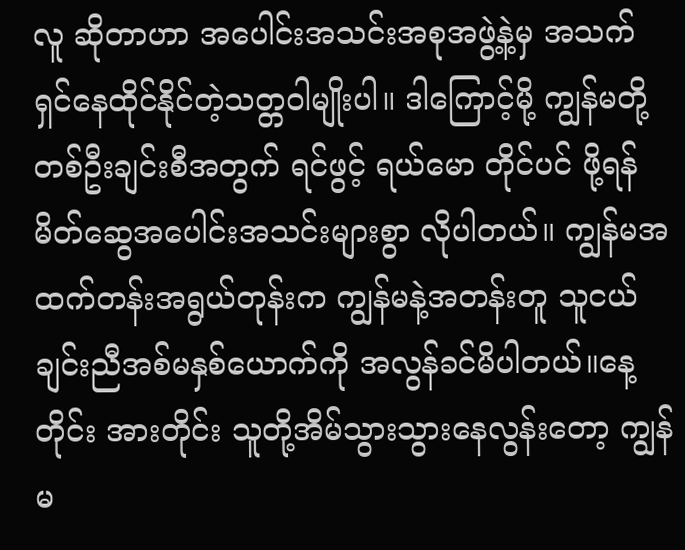လူ ဆိုတာဟာ အပေါင်းအသင်းအစုအဖွဲ့နဲ့မှ အသက်ရှင်နေထိုင်နိုင်တဲ့သတ္တဝါမျိုးပါ။ ဒါကြောင့်မို့ ကျွန်မတို့တစ်ဦးချင်းစီအတွက် ရင်ဖွင့် ရယ်မော တိုင်ပင် ဖို့ရန် မိတ်ဆွေအပေါင်းအသင်းများစွာ လိုပါတယ်။ ကျွန်မအထက်တန်းအရွယ်တုန်းက ကျွန်မနဲ့အတန်းတူ သူငယ်ချင်းညီအစ်မနှစ်ယောက်ကို အလွန်ခင်မိပါတယ်။နေ့တိုင်း အားတိုင်း သူတို့အိမ်သွားသွားနေလွန်းတော့ ကျွန်မ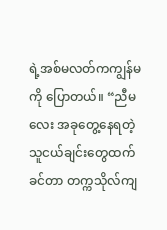ရဲ့အစ်မလတ်ကကျွန်မကို ပြောတယ်။ “ညီမလေး အခုတွေ့နေရတဲ့သူငယ်ချင်းတွေထက်ခင်တာ တက္ကသိုလ်ကျ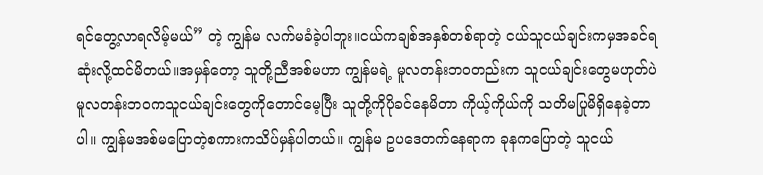ရင်တွေ့လာရလိမ့်မယ်” တဲ့ ကျွန်မ လက်မခံခဲ့ပါဘူး။ငယ်ကချစ်အနှစ်တစ်ရာတဲ့ ငယ်သူငယ်ချင်းကမှအခင်ရဆုံးလို့ထင်မိတယ်။အမှန်တော့ သူတို့ညီအစ်မဟာ ကျွန်မရဲ့ မူလတန်းဘဝတည်းက သူငယ်ချင်းတွေမဟုတ်ပဲ မူလတန်းဘဝကသူငယ်ချင်းတွေကိုတောင်မေ့ပြီး သူတို့ကိုပိုခင်နေမိတာ ကိုယ့်ကိုယ်ကို သတိမပြုမိရှိနေခဲ့တာပါ။ ကျွန်မအစ်မပြောတဲ့စကားကသိပ်မှန်ပါတယ်။ ကျွန်မ ဥပဒေတက်နေရာက ခုနကပြောတဲ့ သူငယ်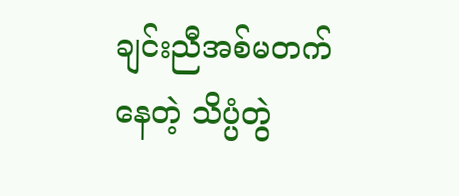ချင်းညီအစ်မတက်နေတဲ့ သိပ္ပံတွဲ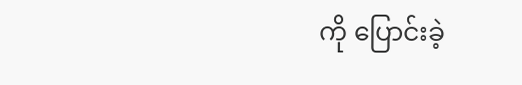ကို ပြောင်းခဲ့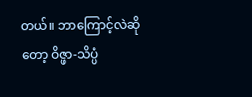တယ်။ ဘာကြောင့်လဲဆိုတော့ ဝိဇ္ဖာ-သိပ္ပံ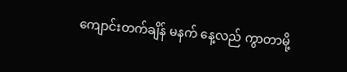ကျောင်းတက်ချိန် မနက် နေ့လည် ကွာတာမို့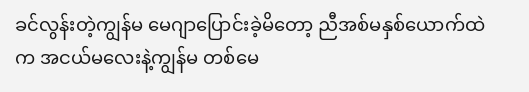ခင်လွန်းတဲ့ကျွန်မ မေဂျာပြောင်းခဲ့မိတော့ ညီအစ်မနှစ်ယောက်ထဲက အငယ်မလေးနဲ့ကျွန်မ တစ်မေ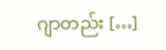ဂျာတည်း […]